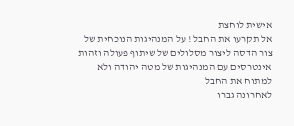אישית לוחצת
אל תקרעו את החבל ! על המנהיגות הנוכחית של צור הדסה ליצור מסלולים של שיתוף פעולה וזהות אינטרסים עם המנהיגות של מטה יהודה ולא למתוח את החבל
לאחרונה גברו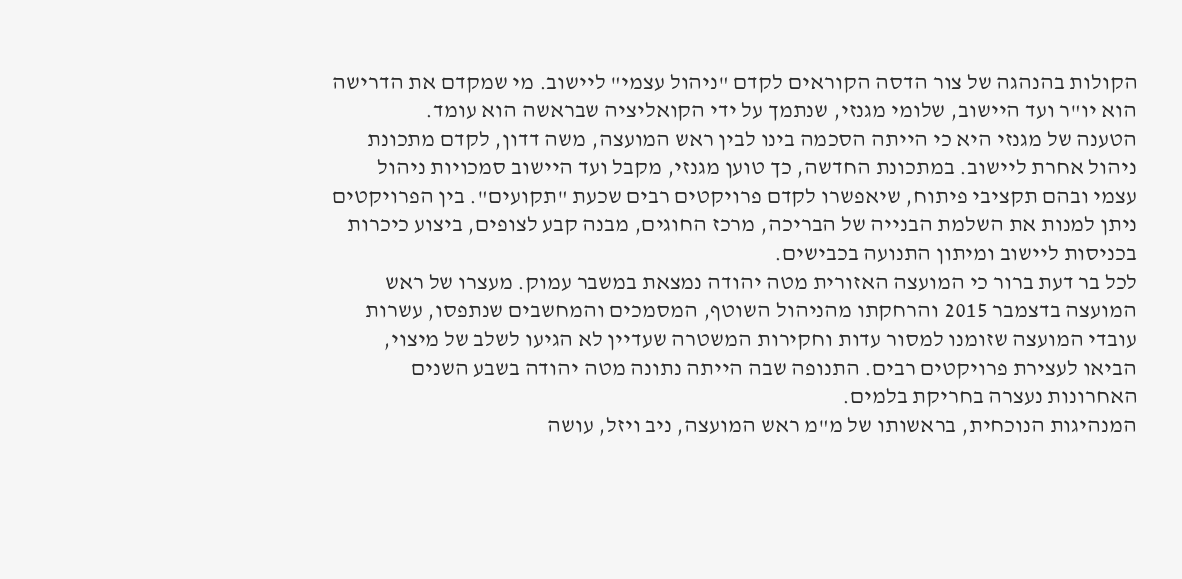הקולות בהנהגה של צור הדסה הקוראים לקדם "ניהול עצמי" ליישוב. מי שמקדם את הדרישה הוא יו"ר ועד היישוב, שלומי מגנזי, שנתמך על ידי הקואליציה שבראשה הוא עומד.
הטענה של מגנזי היא כי הייתה הסכמה בינו לבין ראש המועצה, משה דדון, לקדם מתכונת ניהול אחרת ליישוב. במתכונת החדשה, כך טוען מגנזי, מקבל ועד היישוב סמכויות ניהול עצמי ובהם תקציבי פיתוח, שיאפשרו לקדם פרויקטים רבים שכעת "תקועים". בין הפרויקטים ניתן למנות את השלמת הבנייה של הבריכה, מרכז החוגים, מבנה קבע לצופים, ביצוע כיכרות בכניסות ליישוב ומיתון התנועה בכבישים.
לכל בר דעת ברור כי המועצה האזורית מטה יהודה נמצאת במשבר עמוק. מעצרו של ראש המועצה בדצמבר 2015 והרחקתו מהניהול השוטף, המסמכים והמחשבים שנתפסו, עשרות עובדי המועצה שזומנו למסור עדות וחקירות המשטרה שעדיין לא הגיעו לשלב של מיצוי, הביאו לעצירת פרויקטים רבים. התנופה שבה הייתה נתונה מטה יהודה בשבע השנים האחרונות נעצרה בחריקת בלמים.
המנהיגות הנוכחית, בראשותו של מ"מ ראש המועצה, ניב ויזל, עושה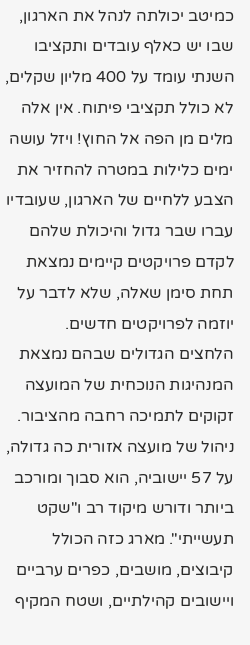כמיטב יכולתה לנהל את הארגון, שבו יש כאלף עובדים ותקציבו השנתי עומד על 400 מליון שקלים, לא כולל תקציבי פיתוח. אין אלה מלים מן הפה אל החוץ! ויזל עושה ימים כלילות במטרה להחזיר את הצבע ללחיים של הארגון, שעובדיו עברו שבר גדול והיכולת שלהם לקדם פרויקטים קיימים נמצאת תחת סימן שאלה, שלא לדבר על יוזמה לפרויקטים חדשים.
הלחצים הגדולים שבהם נמצאת המנהיגות הנוכחית של המועצה זקוקים לתמיכה רחבה מהציבור. ניהול של מועצה אזורית כה גדולה, על 57 יישוביה, הוא סבוך ומורכב ביותר ודורש מיקוד רב ו"שקט תעשייתי". מארג כזה הכולל קיבוצים, מושבים, כפרים ערביים ויישובים קהילתיים, ושטח המקיף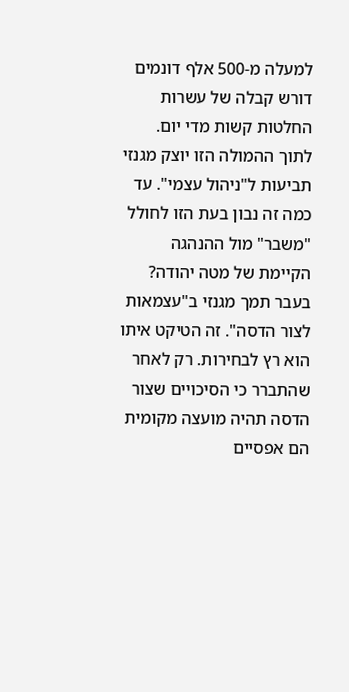למעלה מ-500 אלף דונמים דורש קבלה של עשרות החלטות קשות מדי יום.
לתוך ההמולה הזו יוצק מגנזי תביעות ל"ניהול עצמי". עד כמה זה נבון בעת הזו לחולל "משבר" מול ההנהגה הקיימת של מטה יהודה? בעבר תמך מגנזי ב"עצמאות לצור הדסה". זה הטיקט איתו הוא רץ לבחירות. רק לאחר שהתברר כי הסיכויים שצור הדסה תהיה מועצה מקומית הם אפסיים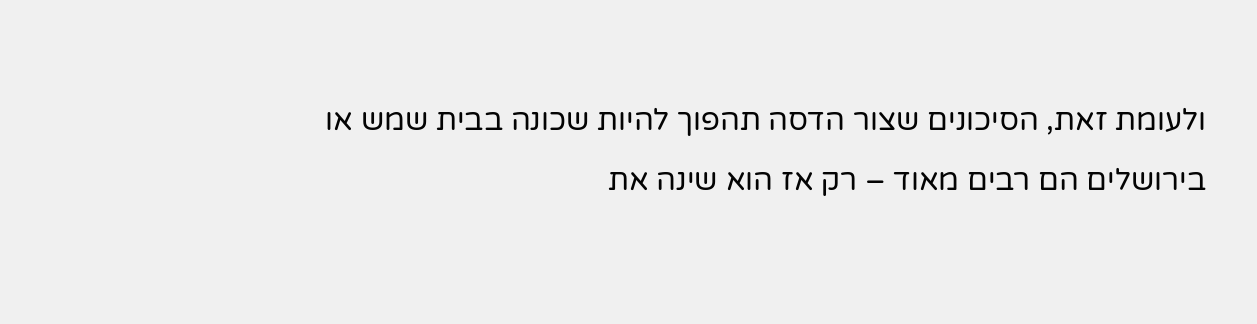ולעומת זאת, הסיכונים שצור הדסה תהפוך להיות שכונה בבית שמש או בירושלים הם רבים מאוד – רק אז הוא שינה את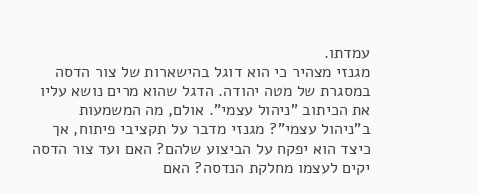עמדתו.
מגנזי מצהיר כי הוא דוגל בהישארות של צור הדסה במסגרת של מטה יהודה. הדגל שהוא מרים נושא עליו את הכיתוב "ניהול עצמי". אולם, מה המשמעות ב"ניהול עצמי"? מגנזי מדבר על תקציבי פיתוח, אך כיצד הוא יפקח על הביצוע שלהם? האם ועד צור הדסה יקים לעצמו מחלקת הנדסה? האם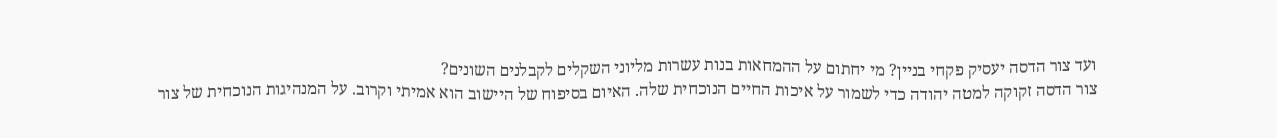ועד צור הדסה יעסיק פקחי בניין? מי יחתום על ההמחאות בנות עשרות מליוני השקלים לקבלנים השונים?
צור הדסה זקוקה למטה יהודה כדי לשמור על איכות החיים הנוכחית שלה. האיום בסיפוח של היישוב הוא אמיתי וקרוב. על המנהיגות הנוכחית של צור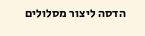הדסה ליצור מסלולים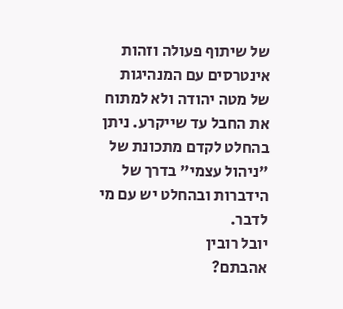של שיתוף פעולה וזהות אינטרסים עם המנהיגות של מטה יהודה ולא למתוח את החבל עד שייקרע. ניתן בהחלט לקדם מתכונת של "ניהול עצמי" בדרך של הידברות ובהחלט יש עם מי לדבר.
יובל רובין
אהבתם?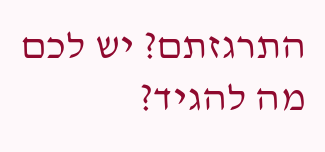התרגזתם? יש לכם מה להגיד?